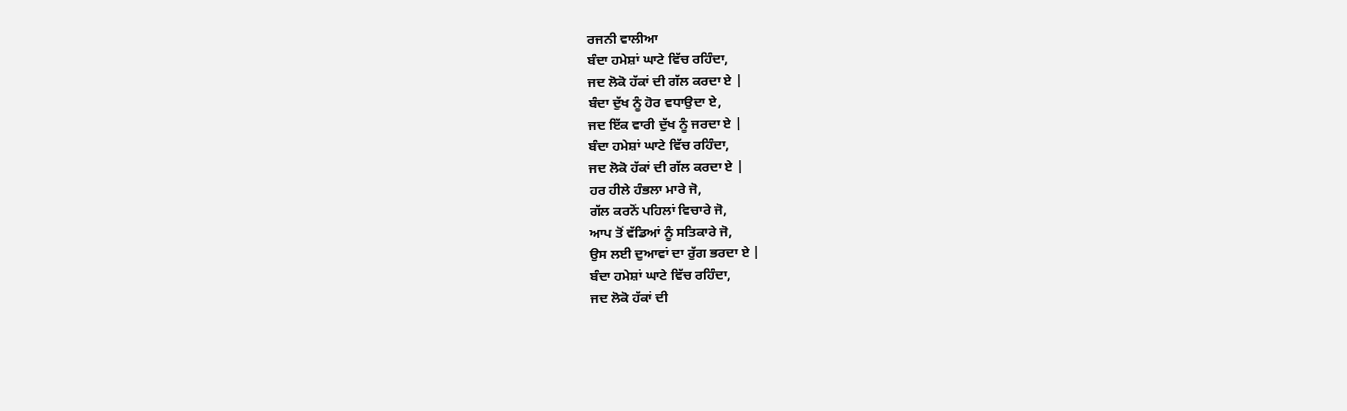ਰਜਨੀ ਵਾਲੀਆ
ਬੰਦਾ ਹਮੇਸ਼ਾਂ ਘਾਟੇ ਵਿੱਚ ਰਹਿੰਦਾ,
ਜਦ ਲੋਕੋ ਹੱਕਾਂ ਦੀ ਗੱਲ ਕਰਦਾ ਏ |
ਬੰਦਾ ਦੁੱਖ ਨੂੰ ਹੋਰ ਵਧਾਉਦਾ ਏ,
ਜਦ ਇੱਕ ਵਾਰੀ ਦੁੱਖ ਨੂੰ ਜਰਦਾ ਏ |
ਬੰਦਾ ਹਮੇਸ਼ਾਂ ਘਾਟੇ ਵਿੱਚ ਰਹਿੰਦਾ,
ਜਦ ਲੋਕੋ ਹੱਕਾਂ ਦੀ ਗੱਲ ਕਰਦਾ ਏ |
ਹਰ ਹੀਲੇ ਹੰਭਲਾ ਮਾਰੇ ਜੋ,
ਗੱਲ ਕਰਨੋਂ ਪਹਿਲਾਂ ਵਿਚਾਰੇ ਜੋ,
ਆਪ ਤੋਂ ਵੱਡਿਆਂ ਨੂੰ ਸਤਿਕਾਰੇ ਜੋ,
ਉਸ ਲਈ ਦੁਆਵਾਂ ਦਾ ਰੁੱਗ ਭਰਦਾ ਏ |
ਬੰਦਾ ਹਮੇਸ਼ਾਂ ਘਾਟੇ ਵਿੱਚ ਰਹਿੰਦਾ,
ਜਦ ਲੋਕੋ ਹੱਕਾਂ ਦੀ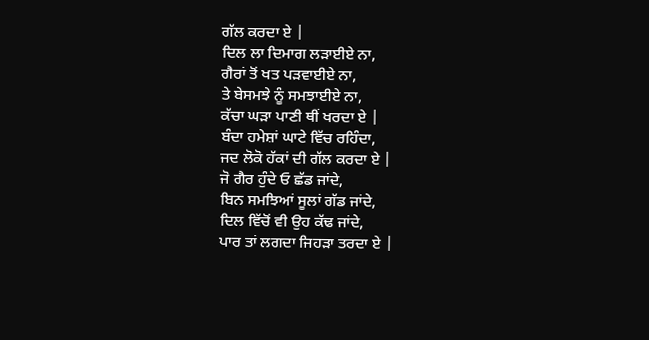ਗੱਲ ਕਰਦਾ ਏ |
ਦਿਲ ਲਾ ਦਿਮਾਗ ਲੜਾਈਏ ਨਾ,
ਗੈਰਾਂ ਤੋਂ ਖਤ ਪੜਵਾਈਏ ਨਾ,
ਤੇ ਬੇਸਮਝੇ ਨੂੰ ਸਮਝਾਈਏ ਨਾ,
ਕੱਚਾ ਘੜਾ ਪਾਣੀ ਥੀਂ ਖਰਦਾ ਏ |
ਬੰਦਾ ਹਮੇਸ਼ਾਂ ਘਾਟੇ ਵਿੱਚ ਰਹਿੰਦਾ,
ਜਦ ਲੋਕੋ ਹੱਕਾਂ ਦੀ ਗੱਲ ਕਰਦਾ ਏ |
ਜੋ ਗੈਰ ਹੁੰਦੇ ਓ ਛੱਡ ਜਾਂਦੇ,
ਬਿਨ ਸਮਝਿਆਂ ਸੂਲਾਂ ਗੱਡ ਜਾਂਦੇ,
ਦਿਲ ਵਿੱਚੋਂ ਵੀ ਉਹ ਕੱਢ ਜਾਂਦੇ,
ਪਾਰ ਤਾਂ ਲਗਦਾ ਜਿਹੜਾ ਤਰਦਾ ਏ |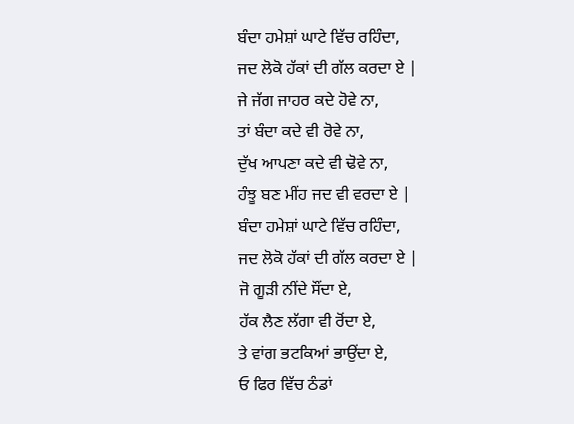ਬੰਦਾ ਹਮੇਸ਼ਾਂ ਘਾਟੇ ਵਿੱਚ ਰਹਿੰਦਾ,
ਜਦ ਲੋਕੋ ਹੱਕਾਂ ਦੀ ਗੱਲ ਕਰਦਾ ਏ |
ਜੇ ਜੱਗ ਜਾਹਰ ਕਦੇ ਹੋਵੇ ਨਾ,
ਤਾਂ ਬੰਦਾ ਕਦੇ ਵੀ ਰੋਵੇ ਨਾ,
ਦੁੱਖ ਆਪਣਾ ਕਦੇ ਵੀ ਢੋਵੇ ਨਾ,
ਹੰਝੂ ਬਣ ਮੀਂਹ ਜਦ ਵੀ ਵਰਦਾ ਏ |
ਬੰਦਾ ਹਮੇਸ਼ਾਂ ਘਾਟੇ ਵਿੱਚ ਰਹਿੰਦਾ,
ਜਦ ਲੋਕੋ ਹੱਕਾਂ ਦੀ ਗੱਲ ਕਰਦਾ ਏ |
ਜੋ ਗੂੜੀ ਨੀਂਦੇ ਸੌਂਦਾ ਏ,
ਹੱਕ ਲੈਣ ਲੱਗਾ ਵੀ ਰੋਂਦਾ ਏ,
ਤੇ ਵਾਂਗ ਭਟਕਿਆਂ ਭਾਉਂਦਾ ਏ,
ਓ ਫਿਰ ਵਿੱਚ ਠੰਡਾਂ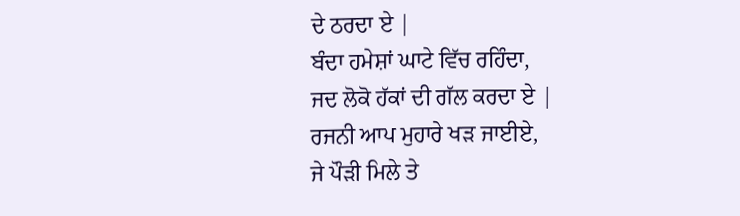ਦੇ ਠਰਦਾ ਏ |
ਬੰਦਾ ਹਮੇਸ਼ਾਂ ਘਾਟੇ ਵਿੱਚ ਰਹਿੰਦਾ,
ਜਦ ਲੋਕੋ ਹੱਕਾਂ ਦੀ ਗੱਲ ਕਰਦਾ ਏ |
ਰਜਨੀ ਆਪ ਮੁਹਾਰੇ ਖੜ ਜਾਈਏ,
ਜੇ ਪੌੜੀ ਮਿਲੇ ਤੇ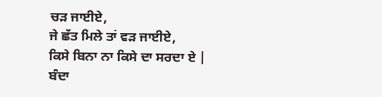ਚੜ ਜਾਈਏ,
ਜੇ ਛੱਤ ਮਿਲੇ ਤਾਂ ਵੜ ਜਾਈਏ,
ਕਿਸੇ ਬਿਨਾ ਨਾ ਕਿਸੇ ਦਾ ਸਰਦਾ ਏ |
ਬੰਦਾ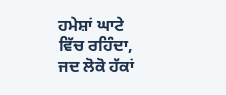ਹਮੇਸ਼ਾਂ ਘਾਟੇ ਵਿੱਚ ਰਹਿੰਦਾ,
ਜਦ ਲੋਕੋ ਹੱਕਾਂ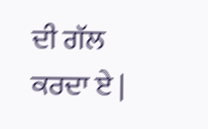ਦੀ ਗੱਲ ਕਰਦਾ ਏ |